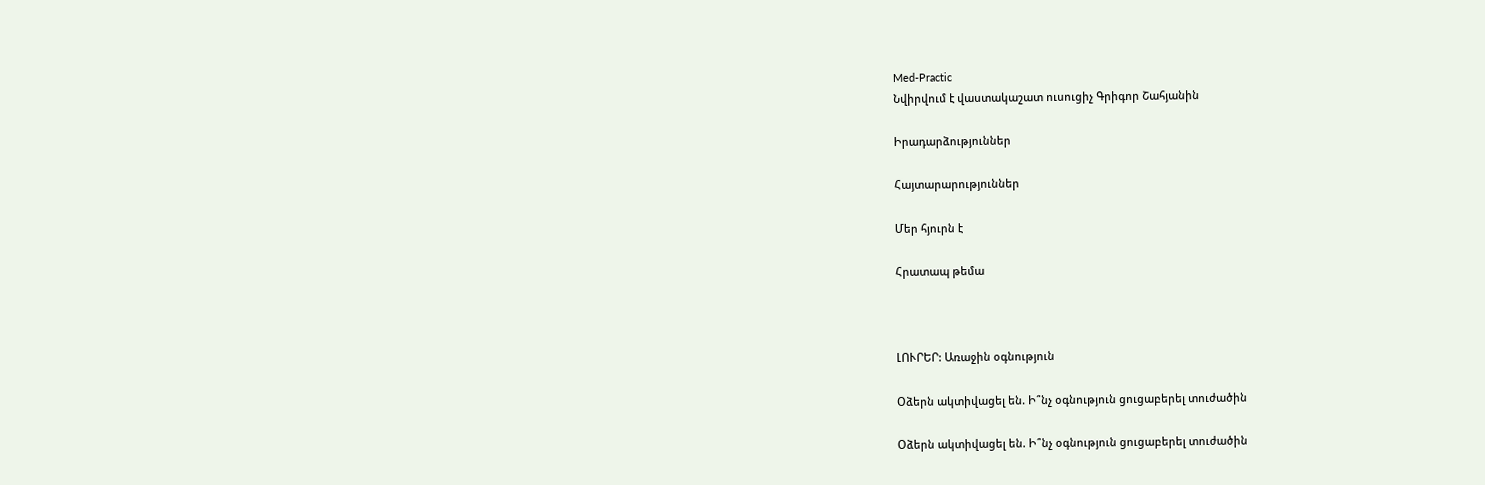Med-Practic
Նվիրվում է վաստակաշատ ուսուցիչ Գրիգոր Շահյանին

Իրադարձություններ

Հայտարարություններ

Մեր հյուրն է

Հրատապ թեմա



ԼՈՒՐԵՐ: Առաջին օգնություն

Օձերն ակտիվացել են. Ի՞նչ օգնություն ցուցաբերել տուժածին

Օձերն ակտիվացել են. Ի՞նչ օգնություն ցուցաբերել տուժածին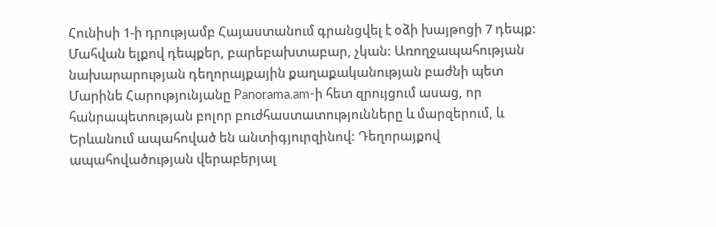Հունիսի 1-ի դրությամբ Հայաստանում գրանցվել է օձի խայթոցի 7 դեպք: Մահվան ելքով դեպքեր, բարեբախտաբար, չկան: Առողջապահության նախարարության դեղորայքային քաղաքականության բաժնի պետ Մարինե Հարությունյանը Panorama.am-ի հետ զրույցում ասաց, որ հանրապետության բոլոր բուժհաստատությունները և մարզերում, և Երևանում ապահոված են անտիգյուրզինով: Դեղորայքով ապահովածության վերաբերյալ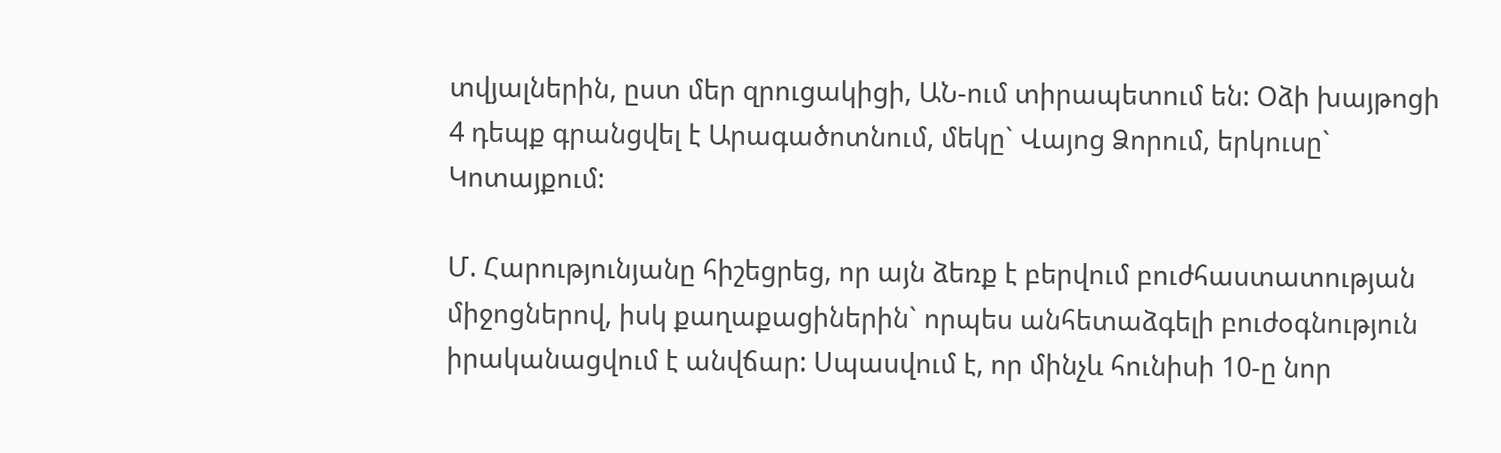տվյալներին, ըստ մեր զրուցակիցի, ԱՆ-ում տիրապետում են: Օձի խայթոցի 4 դեպք գրանցվել է Արագածոտնում, մեկը` Վայոց Ձորում, երկուսը` Կոտայքում:

Մ. Հարությունյանը հիշեցրեց, որ այն ձեռք է բերվում բուժհաստատության միջոցներով, իսկ քաղաքացիներին` որպես անհետաձգելի բուժօգնություն իրականացվում է անվճար: Սպասվում է, որ մինչև հունիսի 10-ը նոր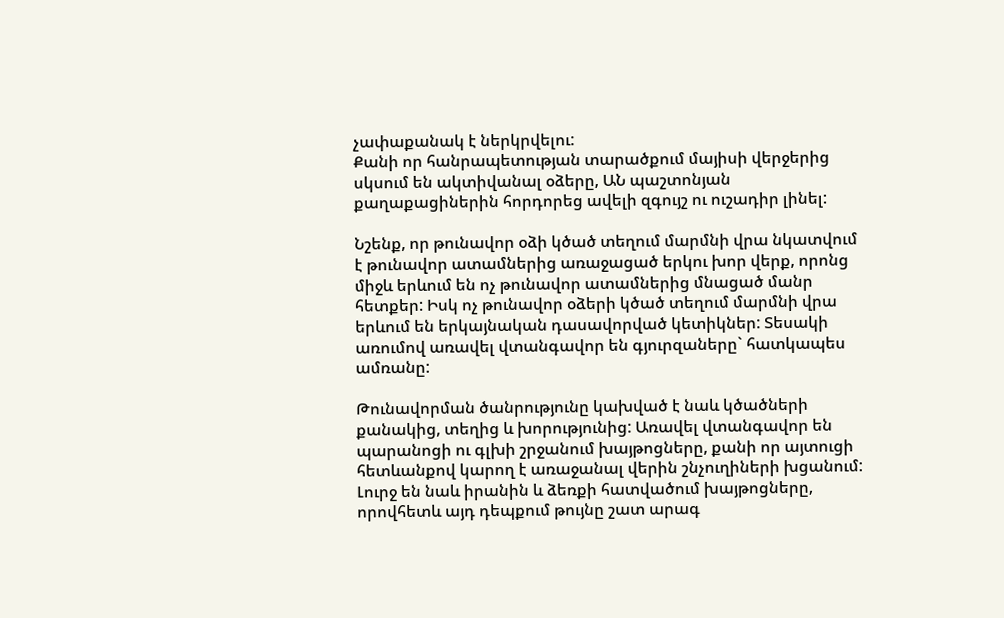չափաքանակ է ներկրվելու:
Քանի որ հանրապետության տարածքում մայիսի վերջերից սկսում են ակտիվանալ օձերը, ԱՆ պաշտոնյան քաղաքացիներին հորդորեց ավելի զգույշ ու ուշադիր լինել:

Նշենք, որ թունավոր օձի կծած տեղում մարմնի վրա նկատվում է թունավոր ատամներից առաջացած երկու խոր վերք, որոնց միջև երևում են ոչ թունավոր ատամներից մնացած մանր հետքեր: Իսկ ոչ թունավոր օձերի կծած տեղում մարմնի վրա երևում են երկայնական դասավորված կետիկներ: Տեսակի առումով առավել վտանգավոր են գյուրզաները` հատկապես ամռանը:

Թունավորման ծանրությունը կախված է նաև կծածների քանակից, տեղից և խորությունից: Առավել վտանգավոր են պարանոցի ու գլխի շրջանում խայթոցները, քանի որ այտուցի հետևանքով կարող է առաջանալ վերին շնչուղիների խցանում: Լուրջ են նաև իրանին և ձեռքի հատվածում խայթոցները, որովհետև այդ դեպքում թույնը շատ արագ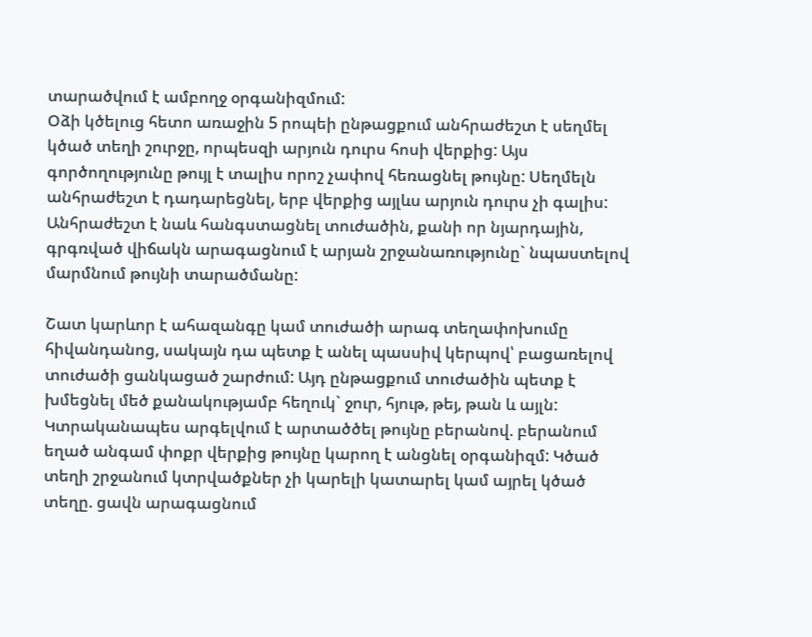տարածվում է ամբողջ օրգանիզմում:
Օձի կծելուց հետո առաջին 5 րոպեի ընթացքում անհրաժեշտ է սեղմել կծած տեղի շուրջը, որպեսզի արյուն դուրս հոսի վերքից: Այս գործողությունը թույլ է տալիս որոշ չափով հեռացնել թույնը: Սեղմելն անհրաժեշտ է դադարեցնել, երբ վերքից այլևս արյուն դուրս չի գալիս: Անհրաժեշտ է նաև հանգստացնել տուժածին, քանի որ նյարդային, գրգռված վիճակն արագացնում է արյան շրջանառությունը` նպաստելով մարմնում թույնի տարածմանը:

Շատ կարևոր է ահազանգը կամ տուժածի արագ տեղափոխումը հիվանդանոց, սակայն դա պետք է անել պասսիվ կերպով՝ բացառելով տուժածի ցանկացած շարժում: Այդ ընթացքում տուժածին պետք է խմեցնել մեծ քանակությամբ հեղուկ` ջուր, հյութ, թեյ, թան և այլն: Կտրականապես արգելվում է արտածծել թույնը բերանով. բերանում եղած անգամ փոքր վերքից թույնը կարող է անցնել օրգանիզմ: Կծած տեղի շրջանում կտրվածքներ չի կարելի կատարել կամ այրել կծած տեղը. ցավն արագացնում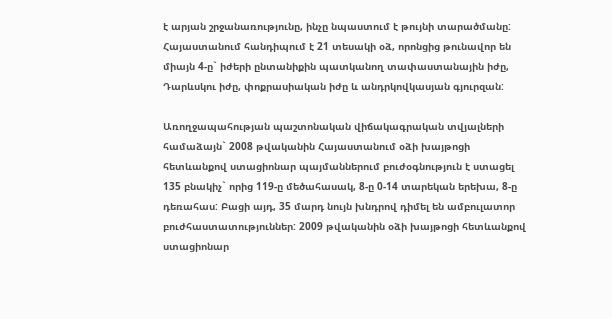է արյան շրջանառությունը, ինչը նպաստում է թույնի տարածմանը:
Հայաստանում հանդիպում է 21 տեսակի օձ, որոնցից թունավոր են միայն 4-ը` իժերի ընտանիքին պատկանող տափաստանային իժը, Դարևսկու իժը, փոքրասիական իժը և անդրկովկասյան գյուրզան:

Առողջապահության պաշտոնական վիճակագրական տվյալների համաձայն` 2008 թվականին Հայաստանում օձի խայթոցի հետևանքով ստացիոնար պայմաններում բուժօգնություն է ստացել 135 բնակիչ` որից 119-ը մեծահասակ, 8-ը 0-14 տարեկան երեխա, 8-ը դեռահաս: Բացի այդ, 35 մարդ նույն խնդրով դիմել են ամբուլատոր բուժհաստատություններ: 2009 թվականին օձի խայթոցի հետևանքով ստացիոնար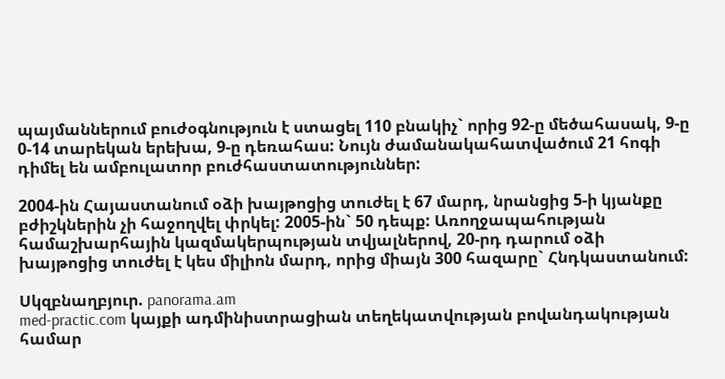պայմաններում բուժօգնություն է ստացել 110 բնակիչ` որից 92-ը մեծահասակ, 9-ը 0-14 տարեկան երեխա, 9-ը դեռահաս: Նույն ժամանակահատվածում 21 հոգի դիմել են ամբուլատոր բուժհաստատություններ:

2004-ին Հայաստանում օձի խայթոցից տուժել է 67 մարդ, նրանցից 5-ի կյանքը բժիշկներին չի հաջողվել փրկել: 2005-ին` 50 դեպք: Առողջապահության համաշխարհային կազմակերպության տվյալներով, 20-րդ դարում օձի խայթոցից տուժել է կես միլիոն մարդ, որից միայն 300 հազարը` Հնդկաստանում:

Սկզբնաղբյուր. panorama.am
med-practic.com կայքի ադմինիստրացիան տեղեկատվության բովանդակության համար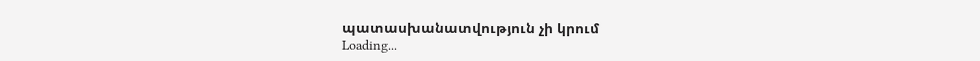պատասխանատվություն չի կրում
Loading...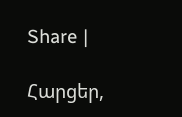Share |

Հարցեր,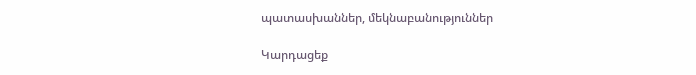պատասխաններ, մեկնաբանություններ

Կարդացեք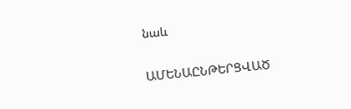նաև

ԱՄԵՆԱԸՆԹԵՐՑՎԱԾ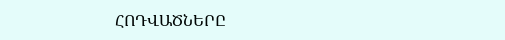ՀՈԴՎԱԾՆԵՐԸ